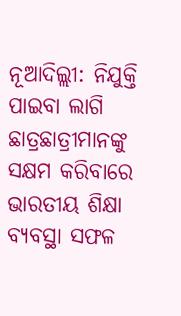ନୂଆଦିଲ୍ଲୀ: ନିଯୁକ୍ତି ପାଇବା ଲାଗି ଛାତ୍ରଛାତ୍ରୀମାନଙ୍କୁ ସକ୍ଷମ କରିବାରେ ଭାରତୀୟ ଶିକ୍ଷା ବ୍ୟବସ୍ଥା ସଫଳ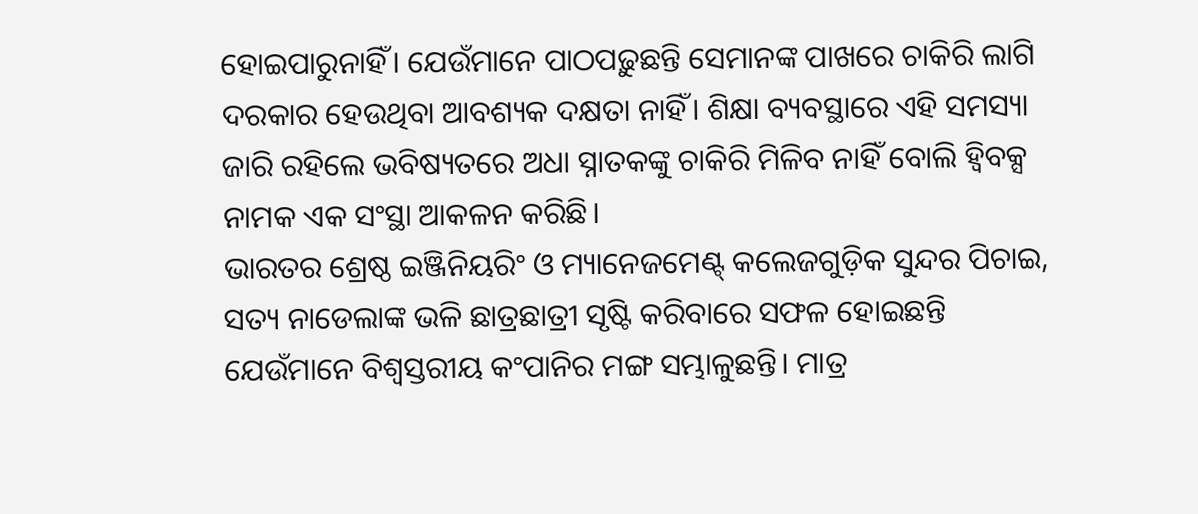ହୋଇପାରୁନାହିଁ। ଯେଉଁମାନେ ପାଠପଢ଼ୁଛନ୍ତି ସେମାନଙ୍କ ପାଖରେ ଚାକିରି ଲାଗି ଦରକାର ହେଉଥିବା ଆବଶ୍ୟକ ଦକ୍ଷତା ନାହିଁ। ଶିକ୍ଷା ବ୍ୟବସ୍ଥାରେ ଏହି ସମସ୍ୟା ଜାରି ରହିଲେ ଭବିଷ୍ୟତରେ ଅଧା ସ୍ନାତକଙ୍କୁ ଚାକିରି ମିଳିବ ନାହିଁ ବୋଲି ହ୍ବିବକ୍ସ ନାମକ ଏକ ସଂସ୍ଥା ଆକଳନ କରିଛି।
ଭାରତର ଶ୍ରେଷ୍ଠ ଇଞ୍ଜିନିୟରିଂ ଓ ମ୍ୟାନେଜମେଣ୍ଟ୍ କଲେଜଗୁଡ଼ିକ ସୁନ୍ଦର ପିଚାଇ, ସତ୍ୟ ନାଡେଲାଙ୍କ ଭଳି ଛାତ୍ରଛାତ୍ରୀ ସୃଷ୍ଟି କରିବାରେ ସଫଳ ହୋଇଛନ୍ତି ଯେଉଁମାନେ ବିଶ୍ବସ୍ତରୀୟ କଂପାନିର ମଙ୍ଗ ସମ୍ଭାଳୁଛନ୍ତି। ମାତ୍ର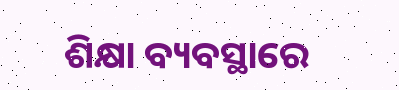ଶିକ୍ଷା ବ୍ୟବସ୍ଥାରେ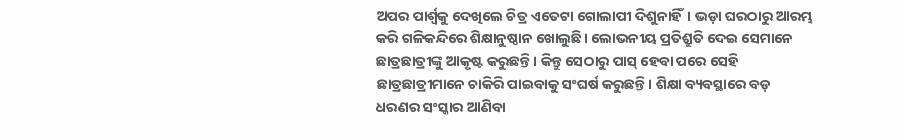ଅପର ପାର୍ଶ୍ବକୁ ଦେଖିଲେ ଚିତ୍ର ଏତେଟା ଗୋଲାପୀ ଦିଶୁନାହିଁ। ଭଡ଼ା ଘରଠାରୁ ଆରମ୍ଭ କରି ଗଳିକନ୍ଦିରେ ଶିକ୍ଷାନୁଷ୍ଠାନ ଖୋଲୁଛି। ଲୋଭନୀୟ ପ୍ରତିଶ୍ରୁତି ଦେଇ ସେମାନେ ଛାତ୍ରଛାତ୍ରୀଙ୍କୁ ଆକୃଷ୍ଟ କରୁଛନ୍ତି। କିନ୍ତୁ ସେଠାରୁ ପାସ୍ ହେବା ପରେ ସେହି ଛାତ୍ରଛାତ୍ରୀମାନେ ଚାକିରି ପାଇବାକୁ ସଂଘର୍ଷ କରୁଛନ୍ତି। ଶିକ୍ଷା ବ୍ୟବସ୍ଥାରେ ବଡ଼ ଧରଣର ସଂସ୍କାର ଆଣିବା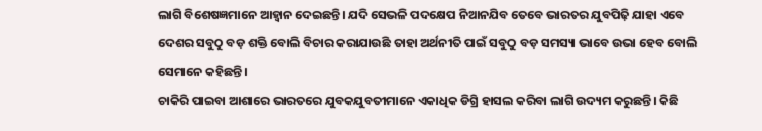ଲାଗି ବିଶେଷଜ୍ଞମାନେ ଆହ୍ବାନ ଦେଇଛନ୍ତି। ଯଦି ସେଭଳି ପଦକ୍ଷେପ ନିଆନଯିବ ତେବେ ଭାରତର ଯୁବପିଢ଼ି ଯାହା ଏବେ ଦେଶର ସବୁଠୁ ବଡ଼ ଶକ୍ତି ବୋଲି ବିଚାର କରାଯାଉଛି ତାହା ଅର୍ଥନୀତି ପାଇଁ ସବୁଠୁ ବଡ଼ ସମସ୍ୟା ଭାବେ ଉଭା ହେବ ବୋଲି ସେମାନେ କହିଛନ୍ତି।
ଚାକିରି ପାଇବା ଆଶାରେ ଭାରତରେ ଯୁବକଯୁବତୀମାନେ ଏକାଧିକ ଡିଗ୍ରି ହାସଲ କରିବା ଲାଗି ଉଦ୍ୟମ କରୁଛନ୍ତି। କିଛି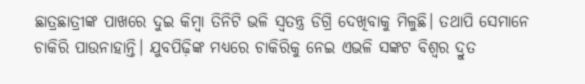ଛାତ୍ରଛାତ୍ରୀଙ୍କ ପାଖରେ ଦୁଇ କିମ୍ବା ତିନିଟି ଭଳି ସ୍ବତନ୍ତ୍ର ଡିଗ୍ରି ଦେଖିବାକୁ ମିଳୁଛି। ତଥାପି ସେମାନେ ଚାକିରି ପାଉନାହାନ୍ତି। ଯୁବପିଢ଼ିଙ୍କ ମଧ୍ୟରେ ଚାକିରିକୁ ନେଇ ଏଭଳି ସଙ୍କଟ ବିଶ୍ବର ଦ୍ରୁତ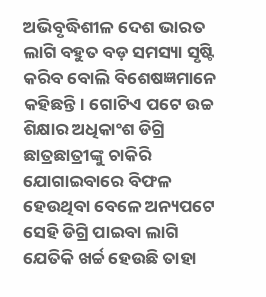ଅଭିବୃଦ୍ଧିଶୀଳ ଦେଶ ଭାରତ ଲାଗି ବହୁତ ବଡ଼ ସମସ୍ୟା ସୃଷ୍ଟି କରିବ ବୋଲି ବିଶେଷଜ୍ଞମାନେ କହିଛନ୍ତି। ଗୋଟିଏ ପଟେ ଉଚ୍ଚ ଶିକ୍ଷାର ଅଧିକାଂଶ ଡିଗ୍ରି ଛାତ୍ରଛାତ୍ରୀଙ୍କୁ ଚାକିରି ଯୋଗାଇବାରେ ବିଫଳ ହେଉଥିବା ବେଳେ ଅନ୍ୟପଟେ ସେହି ଡିଗ୍ରି ପାଇବା ଲାଗି ଯେତିକି ଖର୍ଚ୍ଚ ହେଉଛି ତାହା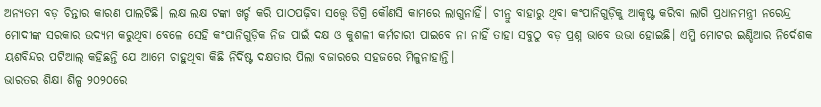ଅନ୍ୟତମ ବଡ଼ ଚିନ୍ତାର କାରଣ ପାଲଟିଛି। ଲକ୍ଷ ଲକ୍ଷ ଟଙ୍କା ଖର୍ଚ୍ଚ କରି ପାଠପଢ଼ିବା ସତ୍ତ୍ବେ ଡିଗ୍ରି କୌଣସି କାମରେ ଲାଗୁନାହିଁ। ଚୀନ୍ରୁ ବାହାରୁ ଥିବା କଂପାନିଗୁଡ଼ିକୁ ଆକୃଷ୍ଟ କରିବା ଲାଗି ପ୍ରଧାନମନ୍ତ୍ରୀ ନରେନ୍ଦ୍ର ମୋଦୀଙ୍କ ସରକାର ଉଦ୍ୟମ କରୁଥିବା ବେଳେ ସେହି କଂପାନିଗୁଡ଼ିକ ନିଜ ପାଇଁ ଦକ୍ଷ ଓ କୁଶଳୀ କର୍ମଚାରୀ ପାଇବେ ନା ନାହିଁ ତାହା ସବୁଠୁ ବଡ଼ ପ୍ରଶ୍ନ ଭାବେ ଉଭା ହୋଇଛି। ଏମ୍ଜି ମୋଟର ଇଣ୍ଡିଆର ନିର୍ଦେଶକ ୟଶବିନ୍ଦର ପଟିଆଲ୍ କହିଛନ୍ତି ଯେ ଆମେ ଚାହୁଥିବା କିଛି ନିର୍ଦିଷ୍ଟ ଦକ୍ଷତାର ପିଲା ବଜାରରେ ସହଜରେ ମିଳୁନାହାନ୍ତି।
ଭାରତର ଶିକ୍ଷା ଶିଳ୍ପ ୨୦୨୦ରେ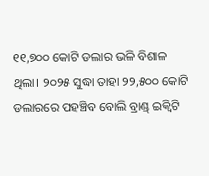୧୧,୭୦୦ କୋଟି ଡଲାର ଭଳି ବିଶାଳ ଥିଲା। ୨୦୨୫ ସୁଦ୍ଧା ତାହା ୨୨,୫୦୦ କୋଟି ଡଲାରରେ ପହଞ୍ଚିବ ବୋଲି ବ୍ରାଣ୍ଡ୍ ଇକ୍ବିଟି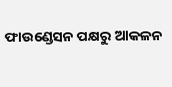ଫାଉଣ୍ଡେସନ ପକ୍ଷରୁ ଆକଳନ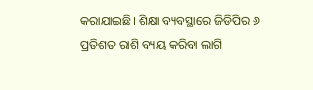କରାଯାଇଛି। ଶିକ୍ଷା ବ୍ୟବସ୍ଥାରେ ଜିଡିପିର ୬ ପ୍ରତିଶତ ରାଶି ବ୍ୟୟ କରିବା ଲାଗି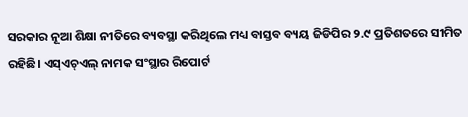ସରକାର ନୂଆ ଶିକ୍ଷା ନୀତିରେ ବ୍ୟବସ୍ଥା କରିଥିଲେ ମଧ୍ୟ ବାସ୍ତବ ବ୍ୟୟ ଜିଡିପିର ୨.୯ ପ୍ରତିଶତରେ ସୀମିତ ରହିଛି। ଏସ୍ଏଚ୍ଏଲ୍ ନାମକ ସଂସ୍ଥାର ରିପୋର୍ଟ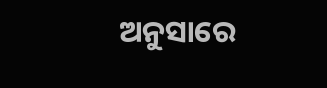ଅନୁସାରେ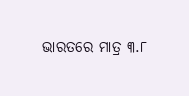ଭାରତରେ ମାତ୍ର ୩.୮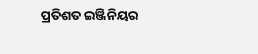ପ୍ରତିଶତ ଇଞ୍ଜିନିୟର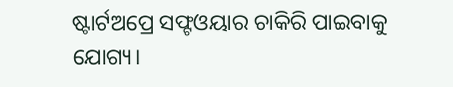ଷ୍ଟାର୍ଟଅପ୍ରେ ସଫ୍ଟଓୟାର ଚାକିରି ପାଇବାକୁ ଯୋଗ୍ୟ।